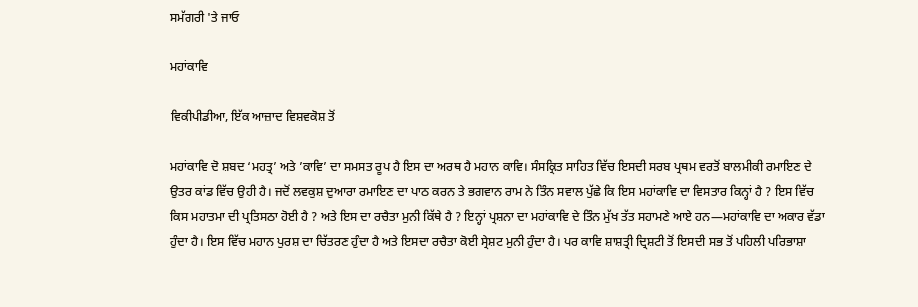ਸਮੱਗਰੀ 'ਤੇ ਜਾਓ

ਮਹਾਂਕਾਵਿ

ਵਿਕੀਪੀਡੀਆ, ਇੱਕ ਆਜ਼ਾਦ ਵਿਸ਼ਵਕੋਸ਼ ਤੋਂ

ਮਹਾਂਕਾਵਿ ਦੋ ਸ਼ਬਦ ‘ਮਹਤ੍ਰ’ ਅਤੇ ’ਕਾਵਿ’ ਦਾ ਸਮਸਤ ਰੂਪ ਹੈ ਇਸ ਦਾ ਅਰਥ ਹੈ ਮਹਾਨ ਕਾਵਿ। ਸੰਸਕ੍ਰਿਤ ਸਾਹਿਤ ਵਿੱਚ ਇਸਦੀ ਸਰਬ ਪ੍ਰਥਮ ਵਰਤੋਂ ਬਾਲਮੀਕੀ ਰਮਾਇਣ ਦੇ ਉਤਰ ਕਾਂਡ ਵਿੱਚ ਉਹੀ ਹੈ। ਜਦੋਂ ਲਵਕੁਸ਼ ਦੁਆਰਾ ਰਮਾਇਣ ਦਾ ਪਾਠ ਕਰਨ ਤੇ ਭਗਵਾਨ ਰਾਮ ਨੇ ਤਿੰਨ ਸਵਾਲ ਪੁੱਛੇ ਕਿ ਇਸ ਮਹਾਂਕਾਵਿ ਦਾ ਵਿਸਤਾਰ ਕਿਨ੍ਹਾਂ ਹੈ ? ਇਸ ਵਿੱਚ ਕਿਸ ਮਹਾਤਮਾ ਦੀ ਪ੍ਰਤਿਸਠਾ ਹੋਈ ਹੈ ? ਅਤੇ ਇਸ ਦਾ ਰਚੈਤਾ ਮੁਨੀ ਕਿੱਥੇ ਹੈ ? ਇਨ੍ਹਾਂ ਪ੍ਰਸ਼ਨਾ ਦਾ ਮਹਾਂਕਾਵਿ ਦੇ ਤਿੰਨ ਮੁੱਖ ਤੱਤ ਸਹਾਮਣੇ ਆਏ ਹਨ—ਮਹਾਂਕਾਵਿ ਦਾ ਅਕਾਰ ਵੱਡਾ ਹੁੰਦਾ ਹੈ। ਇਸ ਵਿੱਚ ਮਹਾਨ ਪੁਰਸ਼ ਦਾ ਚਿੱਤਰਣ ਹੁੰਦਾ ਹੈ ਅਤੇ ਇਸਦਾ ਰਚੈਤਾ ਕੋਈ ਸ੍ਰੇਸ਼ਟ ਮੁਨੀ ਹੁੰਦਾ ਹੈ। ਪਰ ਕਾਵਿ ਸ਼ਾਸ਼ਤ੍ਰੀ ਦ੍ਰਿਸ਼ਟੀ ਤੋਂ ਇਸਦੀ ਸਭ ਤੋਂ ਪਹਿਲੀ ਪਰਿਭਾਸ਼ਾ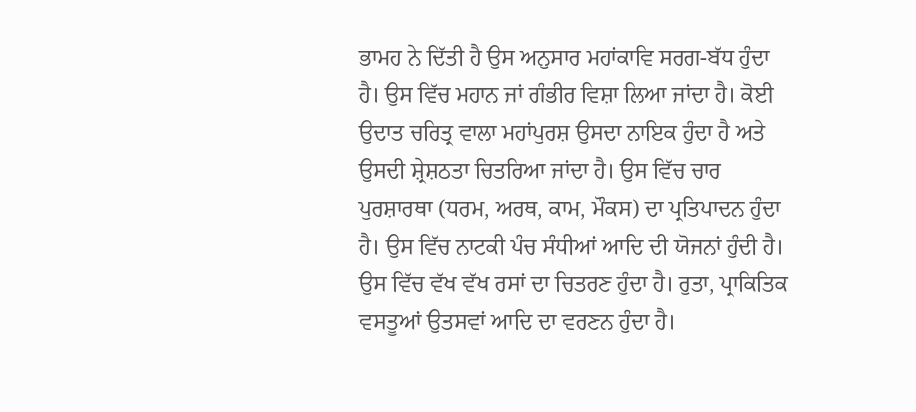ਭਾਮਹ ਨੇ ਦਿੱਤੀ ਹੈ ਉਸ ਅਨੁਸਾਰ ਮਹਾਂਕਾਵਿ ਸਰਗ-ਬੱਧ ਹੁੰਦਾ ਹੈ। ਉਸ ਵਿੱਚ ਮਹਾਨ ਜਾਂ ਗੰਭੀਰ ਵਿਸ਼ਾ ਲਿਆ ਜਾਂਦਾ ਹੈ। ਕੋਈ ਉਦਾਤ ਚਰਿਤ੍ਰ ਵਾਲਾ ਮਹਾਂਪੁਰਸ਼ ਉਸਦਾ ਨਾਇਕ ਹੁੰਦਾ ਹੈ ਅਤੇ ਉਸਦੀ ਸ਼੍ਰੇਸ਼ਠਤਾ ਚਿਤਰਿਆ ਜਾਂਦਾ ਹੈ। ਉਸ ਵਿੱਚ ਚਾਰ ਪੁਰਸ਼ਾਰਥਾ (ਧਰਮ, ਅਰਥ, ਕਾਮ, ਮੌਕਸ) ਦਾ ਪ੍ਰਤਿਪਾਦਨ ਹੁੰਦਾ ਹੈ। ਉਸ ਵਿੱਚ ਨਾਟਕੀ ਪੰਚ ਸੰਧੀਆਂ ਆਦਿ ਦੀ ਯੋਜਨਾਂ ਹੁੰਦੀ ਹੈ। ਉਸ ਵਿੱਚ ਵੱਖ ਵੱਖ ਰਸਾਂ ਦਾ ਚਿਤਰਣ ਹੁੰਦਾ ਹੈ। ਰੁਤਾ, ਪ੍ਰਾਕਿਤਿਕ ਵਸਤੂਆਂ ਉਤਸਵਾਂ ਆਦਿ ਦਾ ਵਰਣਨ ਹੁੰਦਾ ਹੈ।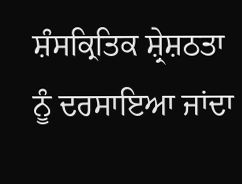ਸ਼ੰਸਕ੍ਰਿਤਿਕ ਸ਼੍ਰੇਸ਼ਠਤਾ ਨੂੰ ਦਰਸਾਇਆ ਜਾਂਦਾ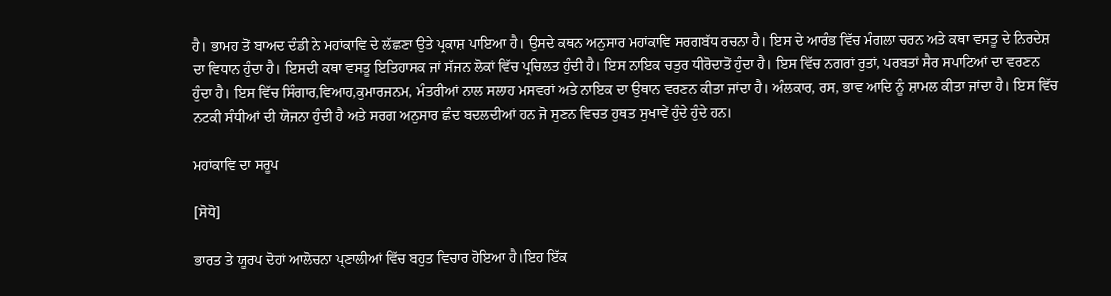ਹੈ। ਭਾਮਹ ਤੋਂ ਬਾਅਦ ਦੰਡੀ ਨੇ ਮਹਾਂਕਾਵਿ ਦੇ ਲੱਛਣਾ ਉਤੇ ਪ੍ਰਕਾਸ਼ ਪਾਇਆ ਹੈ। ਉਸਦੇ ਕਥਨ ਅਨੁਸਾਰ ਮਹਾਂਕਾਵਿ ਸਰਗਬੱਧ ਰਚਨਾ ਹੈ। ਇਸ ਦੇ ਆਰੰਭ ਵਿੱਚ ਮੰਗਲਾ ਚਰਨ ਅਤੇ ਕਥਾ ਵਸਤੂ ਦੇ ਨਿਰਦੇਸ਼ ਦਾ ਵਿਧਾਨ ਹੁੰਦਾ ਹੈ। ਇਸਦੀ ਕਥਾ ਵਸਤੂ ਇਤਿਹਾਸਕ ਜਾਂ ਸੱਜਨ ਲੋਕਾਂ ਵਿੱਚ ਪ੍ਰਚਿਲਤ ਹੁੰਦੀ ਹੈ। ਇਸ ਨਾਇਕ ਚਤੁਰ ਧੀਰੋਦਾਤੋਂ ਹੁੰਦਾ ਹੈ। ਇਸ ਵਿੱਚ ਨਗਰਾਂ ਰੁਤਾਂ, ਪਰਬਤਾਂ ਸੈਰ ਸਪਾਟਿਆਂ ਦਾ ਵਰਣਨ ਹੁੰਦਾ ਹੈ। ਇਸ ਵਿੱਚ ਸਿੰਗਾਰ,ਵਿਆਹ,ਕੁਮਾਰਜਨਮ, ਮੰਤਰੀਆਂ ਨਾਲ ਸਲਾਹ ਮਸਵਰਾਂ ਅਤੇ ਨਾਇਕ ਦਾ ਉਥਾਨ ਵਰਣਨ ਕੀਤਾ ਜਾਂਦਾ ਹੈ। ਅੰਲਕਾਰ, ਰਸ, ਭਾਵ ਆਦਿ ਨੂੰ ਸ਼ਾਮਲ ਕੀਤਾ ਜਾਂਦਾ ਹੈ। ਇਸ ਵਿੱਚ ਨਟਕੀ ਸੰਧੀਆਂ ਦੀ ਯੋਜਨਾ ਹੁੰਦੀ ਹੈ ਅਤੇ ਸਰਗ ਅਨੁਸਾਰ ਛੰਦ ਬਦਲਦੀਆਂ ਹਨ ਜੋ ਸੁਣਨ ਵਿਚਤ ਹੁਥਤ ਸੁਖਾਵੇਂ ਹੁੰਦੇ ਹੁੰਦੇ ਹਨ।

ਮਹਾਂਕਾਵਿ ਦਾ ਸਰੂਪ

[ਸੋਧੋ]

ਭਾਰਤ ਤੇ ਯੂਰਪ ਦੋਹਾਂ ਆਲੋਚਨਾ ਪ੍ਣਾਲੀਆਂ ਵਿੱਚ ਬਹੁਤ ਵਿਚਾਰ ਹੋਇਆ ਹੈ।ਇਹ ਇੱਕ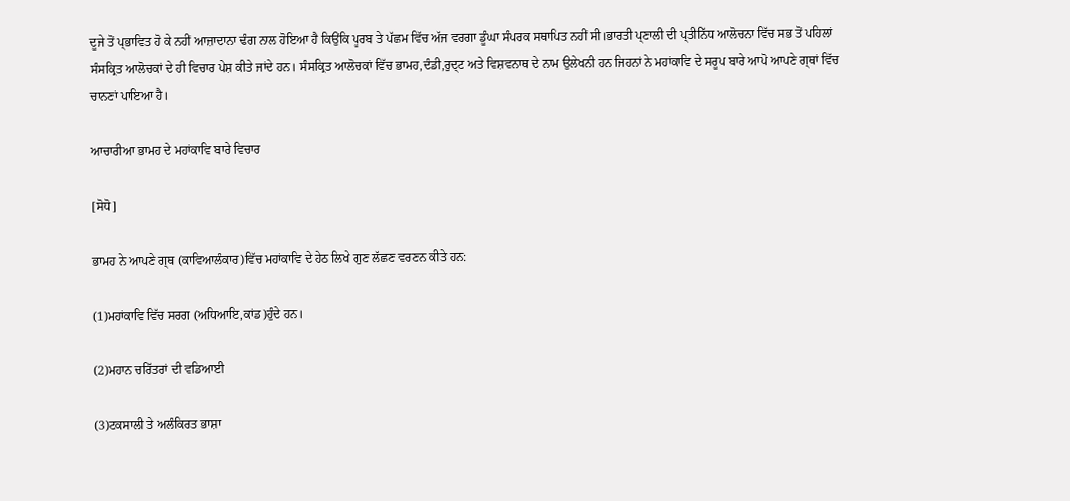ਦੂਜੇ ਤੋਂ ਪ੍ਭਾਵਿਤ ਹੋ ਕੇ ਨਹੀਂ ਆਜ਼ਾਦਾਨਾ ਢੰਗ ਨਾਲ ਹੋਇਆ ਹੈ ਕਿਉਂਕਿ ਪੂਰਬ ਤੇ ਪੱਛਮ ਵਿੱਚ ਅੱਜ ਵਰਗਾ ਡੂੰਘਾ ਸੰਪਰਕ ਸਥਾਪਿਤ ਨਹੀਂ ਸੀ।ਭਾਰਤੀ ਪ੍ਣਾਲੀ ਦੀ ਪ੍ਤੀਨਿੱਧ ਆਲੋਚਨਾ ਵਿੱਚ ਸਭ ਤੋਂ ਪਹਿਲਾਂ ਸੰਸਕ੍ਰਿਤ ਆਲੋਚਕਾਂ ਦੇ ਹੀ ਵਿਚਾਰ ਪੇਸ਼ ਕੀਤੇ ਜਾਂਦੇ ਹਨ। ਸੰਸਕ੍ਰਿਤ ਆਲੋਚਕਾਂ ਵਿੱਚ ਭਾਮਹ,ਦੰਡੀ,ਰੁਦ੍ਟ ਅਤੇ ਵਿਸ਼ਵਨਾਥ ਦੇ ਨਾਮ ਉਲੇਖਨੀ ਹਨ ਜਿਹਨਾਂ ਨੇ ਮਹਾਂਕਾਵਿ ਦੇ ਸਰੂਪ ਬਾਰੇ ਆਪੋ ਆਪਣੇ ਗ੍ਥਾਂ ਵਿੱਚ ਚਾਨਣਾਂ ਪਾਇਆ ਹੈ।

ਆਚਾਰੀਆ ਭਾਮਹ ਦੇ ਮਹਾਂਕਾਵਿ ਬਾਰੇ ਵਿਚਾਰ

[ਸੋਧੋ]

ਭਾਮਹ ਨੇ ਆਪਣੇ ਗ੍ਥ (ਕਾਵਿਆਲੰਕਾਰ)ਵਿੱਚ ਮਹਾਂਕਾਵਿ ਦੇ ਹੇਠ ਲਿਖੇ ਗੁਣ ਲੱਛਣ ਵਰਣਨ ਕੀਤੇ ਹਨ:

(1)ਮਹਾਂਕਾਵਿ ਵਿੱਚ ਸਰਗ (ਅਧਿਆਇ,ਕਾਂਡ)ਹੁੰਦੇ ਹਨ।

(2)ਮਹਾਨ ਚਰਿੱਤਰਾਂ ਦੀ ਵਡਿਆਈ

(3)ਟਕਸਾਲੀ ਤੇ ਅਲੰਕਿਰਤ ਭਾਸ਼ਾ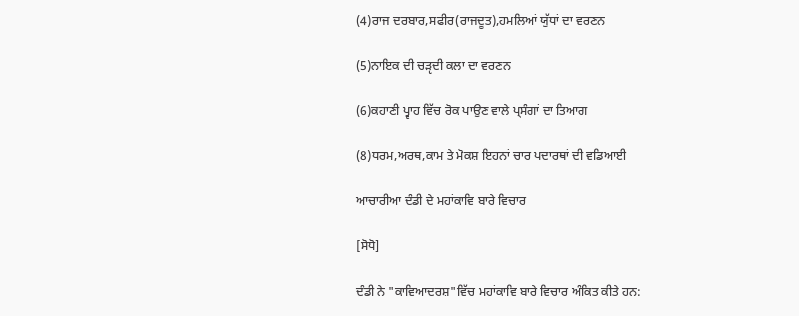(4)ਰਾਜ ਦਰਬਾਰ,ਸਫੀਰ(ਰਾਜਦੂਤ),ਹਮਲਿਆਂ ਯੁੱਧਾਂ ਦਾ ਵਰਣਨ

(5)ਨਾਇਕ ਦੀ ਚੜੵਦੀ ਕਲਾ ਦਾ ਵਰਣਨ

(6)ਕਹਾਣੀ ਪ੍ਵਾਹ ਵਿੱਚ ਰੋਕ ਪਾਉਣ ਵਾਲੇ ਪ੍ਸੰਗਾਂ ਦਾ ਤਿਆਗ

(8)ਧਰਮ,ਅਰਥ,ਕਾਮ ਤੇ ਮੋਕਸ਼ ਇਹਨਾਂ ਚਾਰ ਪਦਾਰਥਾਂ ਦੀ ਵਡਿਆਈ

ਆਚਾਰੀਆ ਦੰਡੀ ਦੇ ਮਹਾਂਕਾਵਿ ਬਾਰੇ ਵਿਚਾਰ

[ਸੋਧੋ]

ਦੰਡੀ ਨੇ "ਕਾਵਿਆਦਰਸ਼"ਵਿੱਚ ਮਹਾਂਕਾਵਿ ਬਾਰੇ ਵਿਚਾਰ ਅੰਕਿਤ ਕੀਤੇ ਹਨ: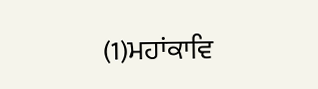(1)ਮਹਾਂਕਾਵਿ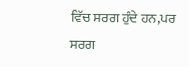ਵਿੱਚ ਸਰਗ ਹੁੰਦੇ ਹਨ,ਪਰ ਸਰਗ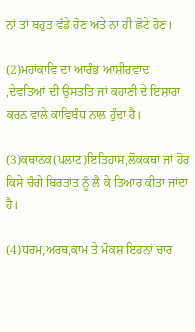ਨਾਂ ਤਾਂ ਬਹੁਤ ਵੱਡੇ ਹੋਣ ਅਤੇ ਨਾ ਹੀ ਛੋਟੇ ਹੋਣ।

(2)ਮਹਾਂਕਾਵਿ ਦਾ ਆਰੰਭ ਆਸ਼ੀਰਵਾਦ ,ਦੇਵਤਿਆਂ ਦੀ ਉਸਤਤਿ ਜਾਂ ਕਹਾਣੀ ਦੇ ਇਸ਼ਾਰਾ ਕਰਨ ਵਾਲੇ ਕਾਵਿਬੰਧ ਨਾਲ ਹੁੰਦਾ ਹੈ।

(3)ਕਥਾਨਕ(ਪਲਾਟ)ਇਤਿਹਾਸ,ਲੋਕਕਥਾ ਜਾਂ ਹੋਰ ਕਿਸੇ ਚੰਗੇ ਬਿਰਤਾਂਤ ਨੂੰ ਲੈ ਕੇ ਤਿਆਰ ਕੀਤਾ ਜਾਂਦਾ ਹੈ।

(4)ਧਰਮ,ਅਰਥ,ਕਾਮ ਤੇ ਮੋਕਸ਼ ਇਹਨਾਂ ਚਾਰ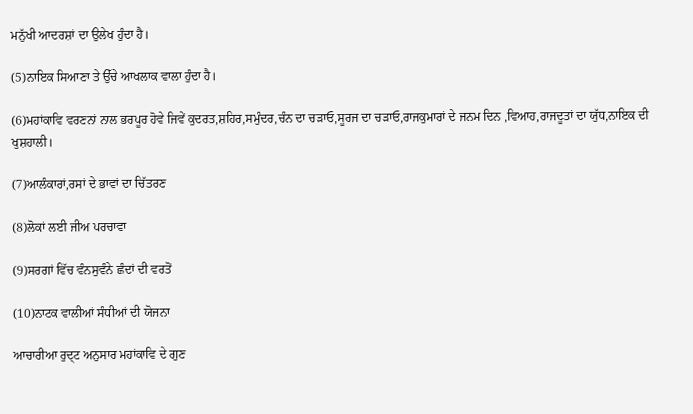ਮਨੁੱਖੀ ਆਦਰਸ਼ਾਂ ਦਾ ਉਲੇਖ ਹੁੰਦਾ ਹੈ।

(5)ਨਾਇਕ ਸਿਆਣਾ ਤੇ ਉੱਚੇ ਆਖਲਾਕ ਵਾਲਾ ਹੁੰਦਾ ਹੈ।

(6)ਮਹਾਂਕਾਵਿ ਵਰਣਨਾਂ ਨਾਲ ਭਰਪੂਰ ਹੋਵੇ ਜਿਵੇਂ ਕੁਦਰਤ,ਸ਼ਹਿਰ,ਸਮੁੰਦਰ,ਚੰਨ ਦਾ ਚੜਾਓ,ਸੂਰਜ ਦਾ ਚੜਾਓ,ਰਾਜਕੁਮਾਰਾਂ ਦੇ ਜਨਮ ਦਿਨ ,ਵਿਆਹ,ਰਾਜਦੂਤਾਂ ਦਾ ਯੁੱਧ,ਨਾਇਕ ਦੀ ਖੁਸ਼ਹਾਲੀ।

(7)ਆਲੰਕਾਰਾਂ,ਰਸਾਂ ਦੇ ਭਾਵਾਂ ਦਾ ਚਿੱਤਰਣ

(8)ਲੋਕਾਂ ਲਈ ਜੀਅ ਪਰਚਾਵਾ

(9)ਸਰਗਾਂ ਵਿੱਚ ਵੰਨਸੁਵੰਨੇ ਛੰਦਾਂ ਦੀ ਵਰਤੋਂ

(10)ਨਾਟਕ ਵਾਲੀਆਂ ਸੰਧੀਆਂ ਦੀ ਯੋਜਨਾ

ਆਚਾਰੀਆ ਰੁਦ੍ਟ ਅਨੁਸਾਰ ਮਹਾਂਕਾਵਿ ਦੇ ਗੁਣ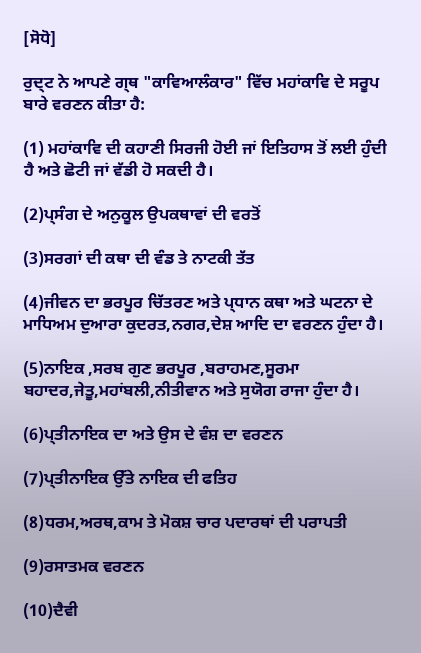[ਸੋਧੋ]

ਰੁਦ੍ਟ ਨੇ ਆਪਣੇ ਗ੍ਥ "ਕਾਵਿਆਲੰਕਾਰ" ਵਿੱਚ ਮਹਾਂਕਾਵਿ ਦੇ ਸਰੂਪ ਬਾਰੇ ਵਰਣਨ ਕੀਤਾ ਹੈ:

(1) ਮਹਾਂਕਾਵਿ ਦੀ ਕਹਾਣੀ ਸਿਰਜੀ ਹੋਈ ਜਾਂ ਇਤਿਹਾਸ ਤੋਂ ਲਈ ਹੁੰਦੀ ਹੈ ਅਤੇ ਛੋਟੀ ਜਾਂ ਵੱਡੀ ਹੋ ਸਕਦੀ ਹੈ।

(2)ਪ੍ਸੰਗ ਦੇ ਅਨੁਕੂਲ ਉਪਕਥਾਵਾਂ ਦੀ ਵਰਤੋਂ

(3)ਸਰਗਾਂ ਦੀ ਕਥਾ ਦੀ ਵੰਡ ਤੇ ਨਾਟਕੀ ਤੱਤ

(4)ਜੀਵਨ ਦਾ ਭਰਪੂਰ ਚਿੱਤਰਣ ਅਤੇ ਪ੍ਧਾਨ ਕਥਾ ਅਤੇ ਘਟਨਾ ਦੇ ਮਾਧਿਅਮ ਦੁਆਰਾ ਕੁਦਰਤ,ਨਗਰ,ਦੇਸ਼ ਆਦਿ ਦਾ ਵਰਣਨ ਹੁੰਦਾ ਹੈ।

(5)ਨਾਇਕ ,ਸਰਬ ਗੁਣ ਭਰਪੂਰ ,ਬਰਾਹਮਣ,ਸੂਰਮਾ ਬਹਾਦਰ,ਜੇਤੂ,ਮਹਾਂਬਲੀ,ਨੀਤੀਵਾਨ ਅਤੇ ਸੁਯੋਗ ਰਾਜਾ ਹੁੰਦਾ ਹੈ।

(6)ਪ੍ਤੀਨਾਇਕ ਦਾ ਅਤੇ ਉਸ ਦੇ ਵੰਸ਼ ਦਾ ਵਰਣਨ

(7)ਪ੍ਤੀਨਾਇਕ ਉੱਤੇ ਨਾਇਕ ਦੀ ਫਤਿਹ

(8)ਧਰਮ,ਅਰਥ,ਕਾਮ ਤੇ ਮੋਕਸ਼ ਚਾਰ ਪਦਾਰਥਾਂ ਦੀ ਪਰਾਪਤੀ

(9)ਰਸਾਤਮਕ ਵਰਣਨ

(10)ਦੈਵੀ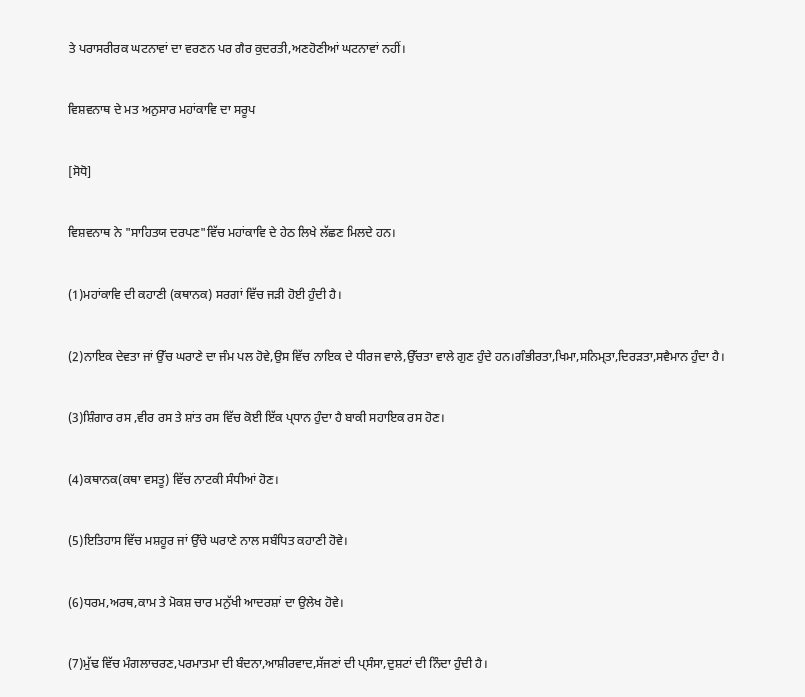ਤੇ ਪਰਾਸਰੀਰਕ ਘਟਨਾਵਾਂ ਦਾ ਵਰਣਨ ਪਰ ਗੈਰ ਕੁਦਰਤੀ,ਅਣਹੋਣੀਆਂ ਘਟਨਾਵਾਂ ਨਹੀਂ।

ਵਿਸ਼ਵਨਾਥ ਦੇ ਮਤ ਅਨੁਸਾਰ ਮਹਾਂਕਾਵਿ ਦਾ ਸਰੂਪ

[ਸੋਧੋ]

ਵਿਸ਼ਵਨਾਥ ਨੇ "ਸਾਹਿਤਯ ਦਰਪਣ"ਵਿੱਚ ਮਹਾਂਕਾਵਿ ਦੇ ਹੇਠ ਲਿਖੇ ਲੱਛਣ ਮਿਲਦੇ ਹਨ।

(1)ਮਹਾਂਕਾਵਿ ਦੀ ਕਹਾਣੀ (ਕਥਾਨਕ) ਸਰਗਾਂ ਵਿੱਚ ਜੜੀ ਹੋਈ ਹੁੰਦੀ ਹੈ।

(2)ਨਾਇਕ ਦੇਵਤਾ ਜਾਂ ਉੱਚ ਘਰਾਣੇ ਦਾ ਜੰਮ ਪਲ ਹੋਵੇ,ਉਸ ਵਿੱਚ ਨਾਇਕ ਦੇ ਧੀਰਜ ਵਾਲੇ,ਉੱਚਤਾ ਵਾਲੇ ਗੁਣ ਹੁੰਦੇ ਹਨ।ਗੰਭੀਰਤਾ,ਖਿਮਾ,ਸਨਿਮ੍ਤਾ,ਦਿਰੜਤਾ,ਸਵੈਮਾਨ ਹੁੰਦਾ ਹੈ।

(3)ਸ਼ਿੰਗਾਰ ਰਸ ,ਵੀਰ ਰਸ ਤੇ ਸ਼ਾਂਤ ਰਸ ਵਿੱਚ ਕੋਈ ਇੱਕ ਪ੍ਧਾਨ ਹੁੰਦਾ ਹੈ ਬਾਕੀ ਸਹਾਇਕ ਰਸ ਹੋਣ।

(4)ਕਥਾਨਕ(ਕਥਾ ਵਸਤੂ) ਵਿੱਚ ਨਾਟਕੀ ਸੰਧੀਆਂ ਹੋਣ।

(5)ਇਤਿਹਾਸ ਵਿੱਚ ਮਸ਼ਹੂਰ ਜਾਂ ਉੱਚੇ ਘਰਾਣੇ ਨਾਲ ਸਬੰਧਿਤ ਕਹਾਣੀ ਹੋਵੇ।

(6)ਧਰਮ,ਅਰਥ,ਕਾਮ ਤੇ ਮੋਕਸ਼ ਚਾਰ ਮਨੁੱਖੀ ਆਦਰਸ਼ਾਂ ਦਾ ਉਲੇਖ ਹੋਵੇ।

(7)ਮੁੱਢ ਵਿੱਚ ਮੰਗਲਾਚਰਣ,ਪਰਮਾਤਮਾ ਦੀ ਬੰਦਨਾ,ਆਸ਼ੀਰਵਾਦ,ਸੱਜਣਾਂ ਦੀ ਪ੍ਸੰਸਾ,ਦੁਸ਼ਟਾਂ ਦੀ ਨਿੰਦਾ ਹੁੰਦੀ ਹੈ।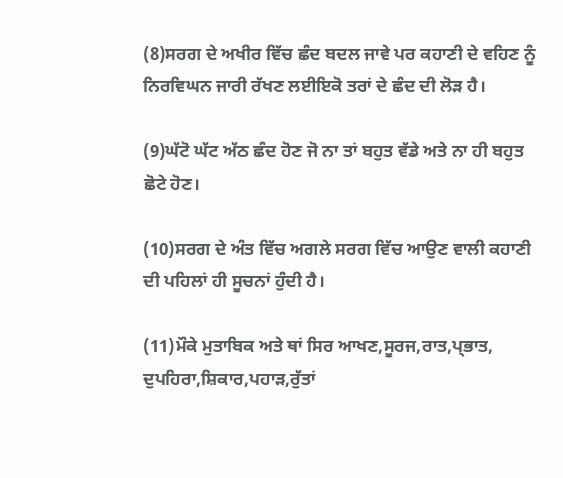(8)ਸਰਗ ਦੇ ਅਖੀਰ ਵਿੱਚ ਛੰਦ ਬਦਲ ਜਾਵੇ ਪਰ ਕਹਾਣੀ ਦੇ ਵਹਿਣ ਨੂੰ ਨਿਰਵਿਘਨ ਜਾਰੀ ਰੱਖਣ ਲਈਇਕੋ ਤਰਾਂ ਦੇ ਛੰਦ ਦੀ ਲੋੜ ਹੈ।

(9)ਘੱਟੋ ਘੱਟ ਅੱਠ ਛੰਦ ਹੋਣ ਜੋ ਨਾ ਤਾਂ ਬਹੁਤ ਵੱਡੇ ਅਤੇ ਨਾ ਹੀ ਬਹੁਤ ਛੋਟੇ ਹੋਣ।

(10)ਸਰਗ ਦੇ ਅੰਤ ਵਿੱਚ ਅਗਲੇ ਸਰਗ ਵਿੱਚ ਆਉਣ ਵਾਲੀ ਕਹਾਣੀ ਦੀ ਪਹਿਲਾਂ ਹੀ ਸੂਚਨਾਂ ਹੁੰਦੀ ਹੈ।

(11)ਮੌਕੇ ਮੁਤਾਬਿਕ ਅਤੇ ਥਾਂ ਸਿਰ ਆਖਣ,ਸੂਰਜ,ਰਾਤ,ਪ੍ਭਾਤ, ਦੁਪਹਿਰਾ,ਸ਼ਿਕਾਰ,ਪਹਾੜ,ਰੁੱਤਾਂ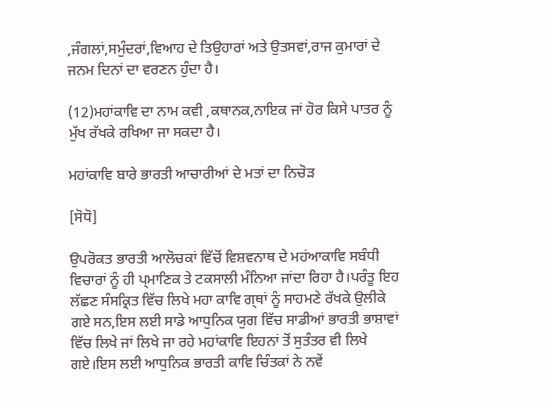,ਜੰਗਲਾਂ,ਸਮੁੰਦਰਾਂ,ਵਿਆਹ ਦੇ ਤਿਉਹਾਰਾਂ ਅਤੇ ਉਤਸਵਾਂ,ਰਾਜ ਕੁਮਾਰਾਂ ਦੇ ਜਨਮ ਦਿਨਾਂ ਦਾ ਵਰਣਨ ਹੁੰਦਾ ਹੈ।

(12)ਮਹਾਂਕਾਵਿ ਦਾ ਨਾਮ ਕਵੀ ,ਕਥਾਨਕ,ਨਾਇਕ ਜਾਂ ਹੋਰ ਕਿਸੇ ਪਾਤਰ ਨੂੰ ਮੁੱਖ ਰੱਖਕੇ ਰਖਿਆ ਜਾ ਸਕਦਾ ਹੈ।

ਮਹਾਂਕਾਵਿ ਬਾਰੇ ਭਾਰਤੀ ਆਚਾਰੀਆਂ ਦੇ ਮਤਾਂ ਦਾ ਨਿਚੋੜ

[ਸੋਧੋ]

ਉਪਰੋਕਤ ਭਾਰਤੀ ਆਲੋਚਕਾਂ ਵਿੱਚੋਂ ਵਿਸ਼ਵਨਾਥ ਦੇ ਮਹਂਆਕਾਵਿ ਸਬੰਧੀ ਵਿਚਾਰਾਂ ਨੂੰ ਹੀ ਪ੍ਮਾਣਿਕ ਤੇ ਟਕਸਾਲੀ ਮੰਨਿਆ ਜਾਂਦਾ ਰਿਹਾ ਹੈ।ਪਰੰਤੂ ਇਹ ਲੱਛਣ ਸੰਸਕ੍ਰਿਤ ਵਿੱਚ ਲਿਖੇ ਮਹਾ ਕਾਵਿ ਗ੍ਥਾਂ ਨੂੰ ਸਾਹਮਣੇ ਰੱਖਕੇ ਉਲੀਕੇ ਗਏ ਸਨ,ਇਸ ਲਈ ਸਾਡੇ ਆਧੁਨਿਕ ਯੁਗ ਵਿੱਚ ਸਾਡੀਆਂ ਭਾਰਤੀ ਭਾਸ਼ਾਵਾਂ ਵਿੱਚ ਲਿਖੇ ਜਾਂ ਲਿਖੇ ਜਾ ਰਹੇ ਮਹਾਂਕਾਵਿ ਇਹਨਾਂ ਤੋਂ ਸੁਤੰਤਰ ਵੀ ਲਿਖੇ ਗਏ।ਇਸ ਲਈ ਆਧੁਨਿਕ ਭਾਰਤੀ ਕਾਵਿ ਚਿੰਤਕਾਂ ਨੇ ਨਵੇਂ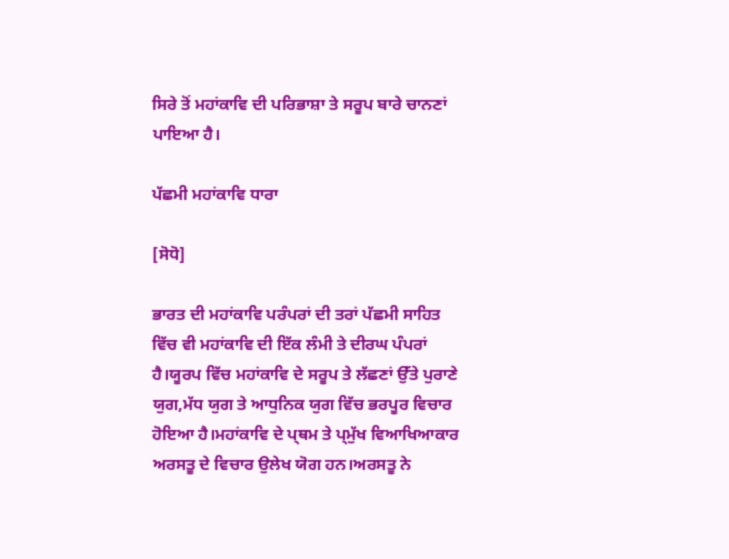ਸਿਰੇ ਤੋਂ ਮਹਾਂਕਾਵਿ ਦੀ ਪਰਿਭਾਸ਼ਾ ਤੇ ਸਰੂਪ ਬਾਰੇ ਚਾਨਣਾਂ ਪਾਇਆ ਹੈ।

ਪੱਛਮੀ ਮਹਾਂਕਾਵਿ ਧਾਰਾ

[ਸੋਧੋ]

ਭਾਰਤ ਦੀ ਮਹਾਂਕਾਵਿ ਪਰੰਪਰਾਂ ਦੀ ਤਰਾਂ ਪੱਛਮੀ ਸਾਹਿਤ ਵਿੱਚ ਵੀ ਮਹਾਂਕਾਵਿ ਦੀ ਇੱਕ ਲੰਮੀ ਤੇ ਦੀਰਘ ਪੰਪਰਾਂ ਹੈ।ਯੂਰਪ ਵਿੱਚ ਮਹਾਂਕਾਵਿ ਦੇ ਸਰੂਪ ਤੇ ਲੱਛਣਾਂ ਉੱਤੇ ਪੁਰਾਣੇ ਯੁਗ,ਮੱਧ ਯੁਗ ਤੇ ਆਧੁਨਿਕ ਯੁਗ ਵਿੱਚ ਭਰਪੂਰ ਵਿਚਾਰ ਹੋਇਆ ਹੈ।ਮਹਾਂਕਾਵਿ ਦੇ ਪ੍ਥਮ ਤੇ ਪ੍ਮੁੱਖ ਵਿਆਖਿਆਕਾਰ ਅਰਸਤੂ ਦੇ ਵਿਚਾਰ ਉਲੇਖ ਯੋਗ ਹਨ।ਅਰਸਤੂ ਨੇ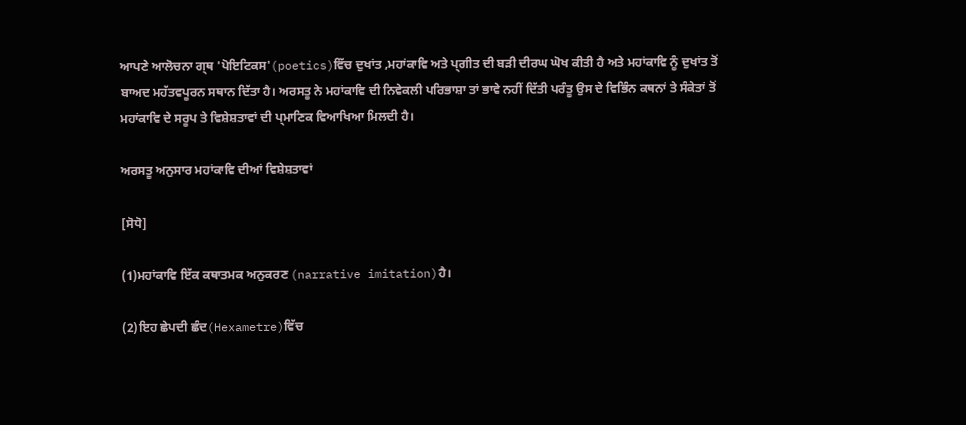ਆਪਣੇ ਆਲੋਚਨਾ ਗ੍ਥ 'ਪੋਇਟਿਕਸ'(poetics)ਵਿੱਚ ਦੁਖਾਂਤ ,ਮਹਾਂਕਾਵਿ ਅਤੇ ਪ੍ਗੀਤ ਦੀ ਬੜੀ ਦੀਰਘ ਘੋਖ ਕੀਤੀ ਹੈ ਅਤੇ ਮਹਾਂਕਾਵਿ ਨੂੰ ਦੁਖਾਂਤ ਤੋਂ ਬਾਅਦ ਮਹੱਤਵਪੂਰਨ ਸਥਾਨ ਦਿੱਤਾ ਹੈ। ਅਰਸਤੂ ਨੇ ਮਹਾਂਕਾਵਿ ਦੀ ਨਿਵੇਕਲੀ ਪਰਿਭਾਸ਼ਾ ਤਾਂ ਭਾਵੇ ਨਹੀਂ ਦਿੱਤੀ ਪਰੰਤੂ ਉਸ ਦੇ ਵਿਭਿੰਨ ਕਥਨਾਂ ਤੇ ਸੰਕੇਤਾਂ ਤੋਂ ਮਹਾਂਕਾਵਿ ਦੇ ਸਰੂਪ ਤੇ ਵਿਸ਼ੇਸ਼ਤਾਵਾਂ ਦੀ ਪ੍ਮਾਣਿਕ ਵਿਆਖਿਆ ਮਿਲਦੀ ਹੈ।

ਅਰਸਤੂ ਅਨੁਸਾਰ ਮਹਾਂਕਾਵਿ ਦੀਆਂ ਵਿਸ਼ੇਸ਼ਤਾਵਾਂ

[ਸੋਧੋ]

(1)ਮਹਾਂਕਾਵਿ ਇੱਕ ਕਥਾਤਮਕ ਅਨੁਕਰਣ (narrative imitation)ਹੈ।

(2)ਇਹ ਛੇਪਦੀ ਛੰਦ(Hexametre)ਵਿੱਚ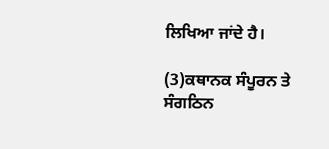ਲਿਖਿਆ ਜਾਂਦੇ ਹੈ।

(3)ਕਥਾਨਕ ਸੰਪੂਰਨ ਤੇ ਸੰਗਠਿਨ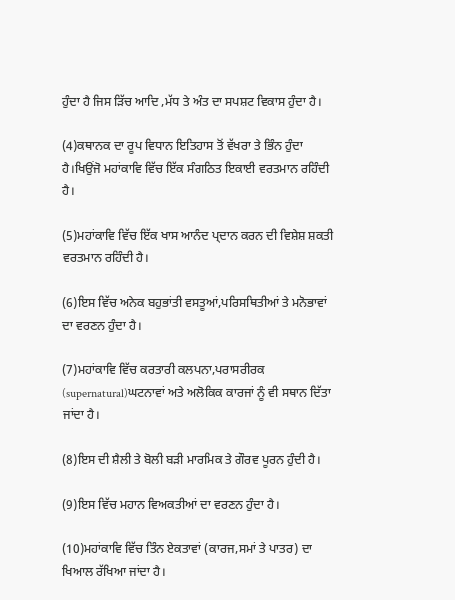ਹੁੰਦਾ ਹੈ ਜਿਸ ੜਿੱਚ ਆਦਿ ,ਮੱਧ ਤੇ ਅੰਤ ਦਾ ਸਪਸ਼ਟ ਵਿਕਾਸ ਹੁੰਦਾ ਹੈ।

(4)ਕਥਾਨਕ ਦਾ ਰੂਪ ਵਿਧਾਨ ਇਤਿਹਾਸ ਤੋਂ ਵੱਖਰਾ ਤੇ ਭਿੰਨ ਹੁੰਦਾ ਹੈ।ਖਿਉਂਜੋ ਮਹਾਂਕਾਵਿ ਵਿੱਚ ਇੱਕ ਸੰਗਠਿਤ ਇਕਾਈ ਵਰਤਮਾਨ ਰਹਿੰਦੀ ਹੈ।

(5)ਮਹਾਂਕਾਵਿ ਵਿੱਚ ਇੱਕ ਖਾਸ ਆਨੰਦ ਪ੍ਦਾਨ ਕਰਨ ਦੀ ਵਿਸ਼ੇਸ਼ ਸ਼ਕਤੀ ਵਰਤਮਾਨ ਰਹਿੰਦੀ ਹੈ।

(6)ਇਸ ਵਿੱਚ ਅਨੇਕ ਬਹੁਭਾਂਤੀ ਵਸਤੂਆਂ,ਪਰਿਸਥਿਤੀਆਂ ਤੇ ਮਨੋਭਾਵਾਂ ਦਾ ਵਰਣਨ ਹੁੰਦਾ ਹੈ।

(7)ਮਹਾਂਕਾਵਿ ਵਿੱਚ ਕਰਤਾਰੀ ਕਲਪਨਾ,ਪਰਾਸਰੀਰਕ (supernatural)ਘਟਨਾਵਾਂ ਅਤੇ ਅਲੋਕਿਕ ਕਾਰਜਾਂ ਨੂੰ ਵੀ ਸਥਾਨ ਦਿੱਤਾ ਜਾਂਦਾ ਹੈ।

(8)ਇਸ ਦੀ ਸ਼ੈਲੀ ਤੇ ਬੋਲੀ ਬੜੀ ਮਾਰਮਿਕ ਤੇ ਗੌਰਵ ਪੂਰਨ ਹੁੰਦੀ ਹੈ।

(9)ਇਸ ਵਿੱਚ ਮਹਾਨ ਵਿਅਕਤੀਆਂ ਦਾ ਵਰਣਨ ਹੁੰਦਾ ਹੈ।

(10)ਮਹਾਂਕਾਵਿ ਵਿੱਚ ਤਿੰਨ ਏਕਤਾਵਾਂ (ਕਾਰਜ,ਸਮਾਂ ਤੇ ਪਾਤਰ) ਦਾ ਖਿਆਲ ਰੱਖਿਆ ਜਾਂਦਾ ਹੈ।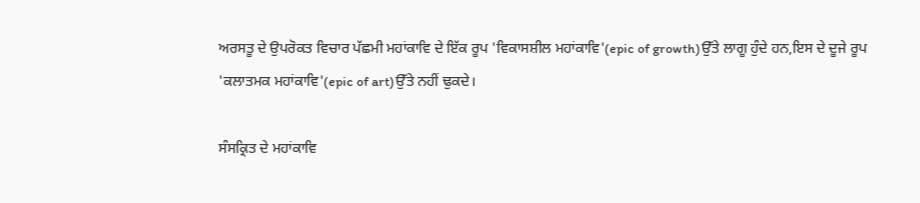ਅਰਸਤੂ ਦੇ ਉਪਰੋਕਤ ਵਿਚਾਰ ਪੱਛਮੀ ਮਹਾਂਕਾਵਿ ਦੇ ਇੱਕ ਰੂਪ 'ਵਿਕਾਸਸ਼ੀਲ ਮਹਾਂਕਾਵਿ'(epic of growth)ਉੱਤੇ ਲਾਗੂ ਹੁੰਦੇ ਹਨ,ਇਸ ਦੇ ਦੂਜੇ ਰੂਪ 'ਕਲਾਤਮਕ ਮਹਾਂਕਾਵਿ'(epic of art)ਉੱਤੇ ਨਹੀਂ ਢੁਕਦੇ।

ਸੰਸਕ੍ਰਿਤ ਦੇ ਮਹਾਂਕਾਵਿ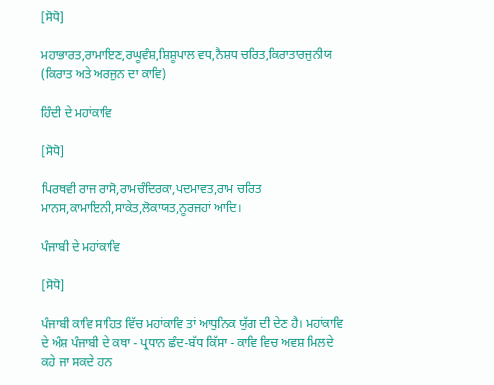[ਸੋਧੋ]

ਮਹਾਭਾਰਤ,ਰਾਮਾਇਣ,ਰਘੂਵੰਸ਼,ਸ਼ਿਸ਼ੂਪਾਲ ਵਧ,ਨੈਸ਼ਧ ਚਰਿਤ,ਕਿਰਾਤਾਰਜੁਨੀਯ (ਕਿਰਾਤ ਅਤੇ ਅਰਜੁਨ ਦਾ ਕਾਵਿ)

ਹਿੰਦੀ ਦੇ ਮਹਾਂਕਾਵਿ

[ਸੋਧੋ]

ਪਿਰਥਵੀ ਰਾਜ ਰਾਸੋ,ਰਾਮਚੰਦਿਰਕਾ,ਪਦਮਾਵਤ,ਰਾਮ ਚਰਿਤ ਮਾਨਸ,ਕਾਮਾਇਨੀ,ਸਾਕੇਤ,ਲੋਕਾਯਤ,ਨੂਰਜਹਾਂ ਆਦਿ।

ਪੰਜਾਬੀ ਦੇ ਮਹਾਂਕਾਵਿ

[ਸੋਧੋ]

ਪੰਜਾਬੀ ਕਾਵਿ ਸਾਹਿਤ ਵਿੱਚ ਮਹਾਂਕਾਵਿ ਤਾਂ ਆਧੁਨਿਕ ਯੁੱਗ ਦੀ ਦੇਣ ਹੈ। ਮਹਾਂਕਾਵਿ ਦੇ ਅੰਸ਼ ਪੰਜਾਬੀ ਦੇ ਕਥਾ - ਪ੍ਰਧਾਨ ਛੰਦ-ਬੱਧ ਕਿੱਸਾ - ਕਾਵਿ ਵਿਚ ਅਵਸ਼ ਮਿਲਦੇ ਕਹੇ ਜਾ ਸਕਦੇ ਹਨ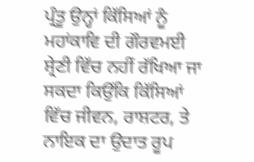ਪ੍ਰੰਤੂ ਉਨ੍ਹਾਂ ਕਿੱਸਿਆਂ ਨੂੰ ਮਹਾਂਕਾਵਿ ਦੀ ਗੌਰਵਮਈ ਸ਼੍ਰੇਣੀ ਵਿੱਚ ਨਹੀਂ ਰੱਖਿਆ ਜਾ ਸਕਦਾ ਕਿਉਂਕਿ ਕਿੱਸਿਆਂ ਵਿੱਚ ਜੀਵਨ, ਰਾਸ਼ਟਰ, ਤੇ ਨਾਇਕ ਦਾ ਉਦਾਤ ਰੂਪ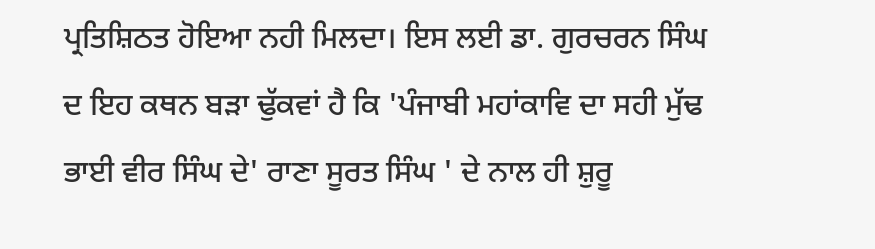ਪ੍ਰਤਿਸ਼ਿਠਤ ਹੋਇਆ ਨਹੀ ਮਿਲਦਾ। ਇਸ ਲਈ ਡਾ. ਗੁਰਚਰਨ ਸਿੰਘ ਦ ਇਹ ਕਥਨ ਬੜਾ ਢੁੱਕਵਾਂ ਹੈ ਕਿ 'ਪੰਜਾਬੀ ਮਹਾਂਕਾਵਿ ਦਾ ਸਹੀ ਮੁੱਢ ਭਾਈ ਵੀਰ ਸਿੰਘ ਦੇ' ਰਾਣਾ ਸੂਰਤ ਸਿੰਘ ' ਦੇ ਨਾਲ ਹੀ ਸ਼ੁਰੂ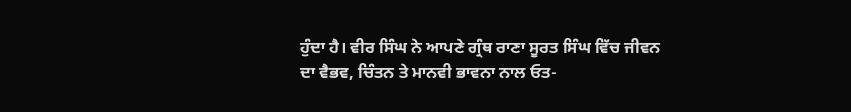ਹੁੰਦਾ ਹੈ। ਵੀਰ ਸਿੰਘ ਨੇ ਆਪਣੇ ਗ੍ਰੰਥ ਰਾਣਾ ਸੂਰਤ ਸਿੰਘ ਵਿੱਚ ਜੀਵਨ ਦਾ ਵੈਭਵ, ਚਿੰਤਨ ਤੇ ਮਾਨਵੀ ਭਾਵਨਾ ਨਾਲ ਓਤ-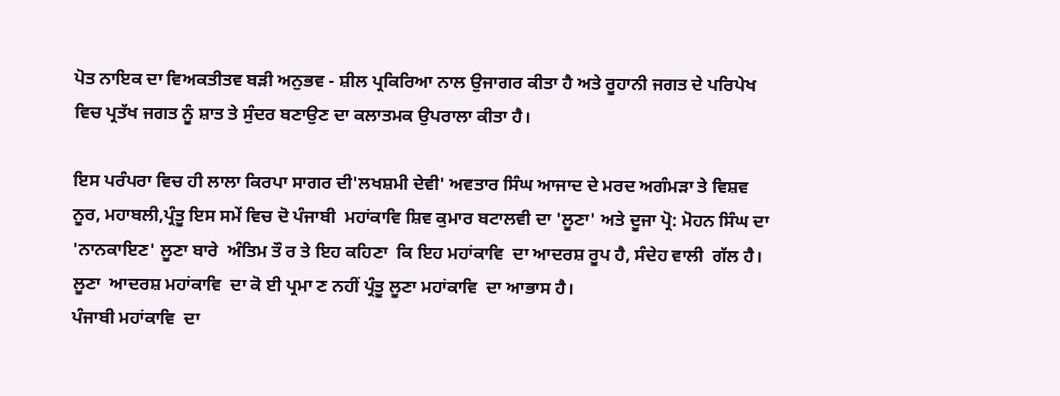ਪੋਤ ਨਾਇਕ ਦਾ ਵਿਅਕਤੀਤਵ ਬੜੀ ਅਨੁਭਵ - ਸ਼ੀਲ ਪ੍ਰਕਿਰਿਆ ਨਾਲ ਉਜਾਗਰ ਕੀਤਾ ਹੈ ਅਤੇ ਰੂਹਾਨੀ ਜਗਤ ਦੇ ਪਰਿਪੇਖ ਵਿਚ ਪ੍ਰਤੱਖ ਜਗਤ ਨੂੰ ਸ਼ਾਤ ਤੇ ਸੁੰਦਰ ਬਣਾਉਣ ਦਾ ਕਲਾਤਮਕ ਉਪਰਾਲਾ ਕੀਤਾ ਹੈ।

ਇਸ ਪਰੰਪਰਾ ਵਿਚ ਹੀ ਲਾਲਾ ਕਿਰਪਾ ਸਾਗਰ ਦੀ'ਲਖਸ਼ਮੀ ਦੇਵੀ' ਅਵਤਾਰ ਸਿੰਘ ਆਜਾਦ ਦੇ ਮਰਦ ਅਗੰਮੜਾ ਤੇ ਵਿਸ਼ਵ ਨੂਰ, ਮਹਾਬਲੀ,ਪ੍ਰੰਤੂ ਇਸ ਸਮੇਂ ਵਿਚ ਦੋ ਪੰਜਾਬੀ  ਮਹਾਂਕਾਵਿ ਸ਼ਿਵ ਕੁਮਾਰ ਬਟਾਲਵੀ ਦਾ 'ਲੂਣਾ' ਅਤੇ ਦੂਜਾ ਪ੍ਰੋ: ਮੋਹਨ ਸਿੰਘ ਦਾ 'ਨਾਨਕਾਇਣ' ਲੂਣਾ ਬਾਰੇ  ਅੰਤਿਮ ਤੌ ਰ ਤੇ ਇਹ ਕਹਿਣਾ  ਕਿ ਇਹ ਮਹਾਂਕਾਵਿ  ਦਾ ਆਦਰਸ਼ ਰੂਪ ਹੈ, ਸੰਦੇਹ ਵਾਲੀ  ਗੱਲ ਹੈ। ਲੂਣਾ  ਆਦਰਸ਼ ਮਹਾਂਕਾਵਿ  ਦਾ ਕੋ ਈ ਪ੍ਰਮਾ ਣ ਨਹੀਂ ਪ੍ਰੰਤੂ ਲੂਣਾ ਮਹਾਂਕਾਵਿ  ਦਾ ਆਭਾਸ ਹੈ।
ਪੰਜਾਬੀ ਮਹਾਂਕਾਵਿ  ਦਾ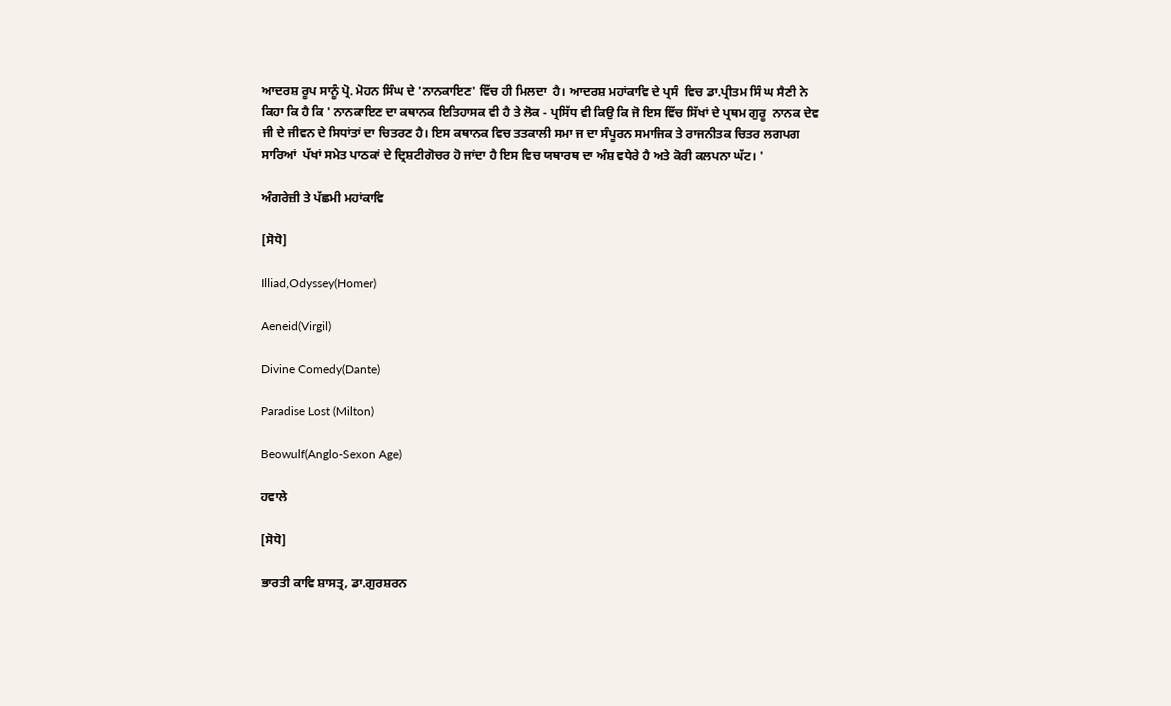ਆਦਰਸ਼ ਰੂਪ ਸਾਨੂੰ ਪ੍ਰੋ. ਮੋਹਨ ਸਿੰਘ ਦੇ 'ਨਾਨਕਾਇਣ' ਵਿੱਚ ਹੀ ਮਿਲਦਾ  ਹੈ। ਆਦਰਸ਼ ਮਹਾਂਕਾਵਿ ਦੇ ਪ੍ਰਸੰ  ਵਿਚ ਡਾ.ਪ੍ਰੀਤਮ ਸਿੰ ਘ ਸੈਣੀ ਨੇ ਕਿਹਾ ਕਿ ਹੈ ਕਿ ' ਨਾਨਕਾਇਣ ਦਾ ਕਥਾਨਕ ਇਤਿਹਾਸਕ ਵੀ ਹੈ ਤੇ ਲੋਕ - ਪ੍ਰਸਿੱਧ ਵੀ ਕਿਉ ਕਿ ਜੋ ਇਸ ਵਿੱਚ ਸਿੱਖਾਂ ਦੇ ਪ੍ਰਥਮ ਗੁਰੂ  ਨਾਨਕ ਦੇਵ ਜੀ ਦੇ ਜੀਵਨ ਦੇ ਸਿਧਾਂਤਾਂ ਦਾ ਚਿਤਰਣ ਹੈ। ਇਸ ਕਥਾਨਕ ਵਿਚ ਤਤਕਾਲੀ ਸਮਾ ਜ ਦਾ ਸੰਪੂਰਨ ਸਮਾਜਿਕ ਤੇ ਰਾਜਨੀਤਕ ਚਿਤਰ ਲਗਪਗ ਸਾਰਿਆਂ  ਪੱਖਾਂ ਸਮੇਤ ਪਾਠਕਾਂ ਦੇ ਦ੍ਰਿਸ਼ਟੀਗੋਚਰ ਹੋ ਜਾਂਦਾ ਹੈ ਇਸ ਵਿਚ ਯਥਾਰਥ ਦਾ ਅੰਸ਼ ਵਧੇਰੇ ਹੈ ਅਤੇ ਕੋਰੀ ਕਲਪਨਾ ਘੱਟ। '

ਅੰਗਰੇਜ਼ੀ ਤੇ ਪੱਛਮੀ ਮਹਾਂਕਾਵਿ

[ਸੋਧੋ]

Illiad,Odyssey(Homer)

Aeneid(Virgil)

Divine Comedy(Dante)

Paradise Lost (Milton)

Beowulf(Anglo-Sexon Age)

ਹਵਾਲੇ

[ਸੋਧੋ]

ਭਾਰਤੀ ਕਾਵਿ ਸ਼ਾਸਤ੍ਰ, ਡਾ.ਗੁਰਸ਼ਰਨ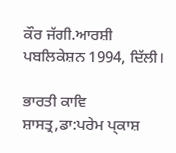ਕੌਰ ਜੱਗੀ.ਆਰਸ਼ੀ ਪਬਲਿਕੇਸ਼ਨ 1994, ਦਿੱਲੀ।

ਭਾਰਤੀ ਕਾਵਿ ਸ਼ਾਸਤ੍ਰ,ਡਾ:ਪਰੇਮ ਪ੍ਕਾਸ਼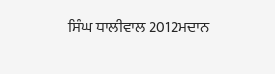ਸਿੰਘ ਧਾਲੀਵਾਲ 2012ਮਦਾਨ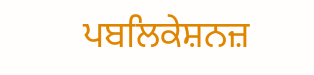ਪਬਲਿਕੇਸ਼ਨਜ਼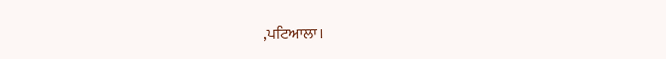,ਪਟਿਆਲਾ।